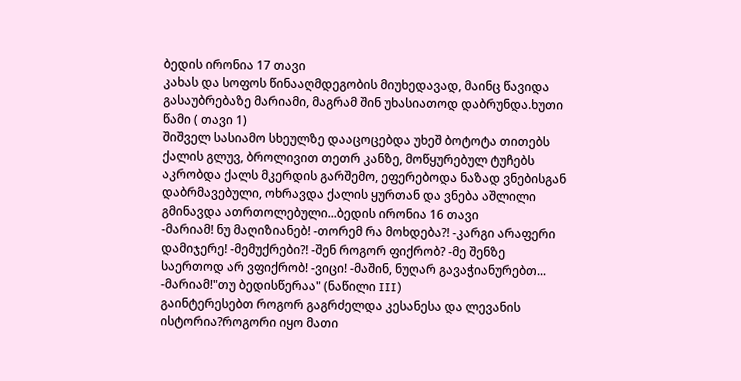ბედის ირონია 17 თავი
კახას და სოფოს წინააღმდეგობის მიუხედავად, მაინც წავიდა გასაუბრებაზე მარიამი, მაგრამ შინ უხასიათოდ დაბრუნდა.ხუთი წამი ( თავი 1)
შიშველ სასიამო სხეულზე დააცოცებდა უხეშ ბოტოტა თითებს ქალის გლუვ, ბროლივით თეთრ კანზე, მოწყურებულ ტუჩებს აკრობდა ქალს მკერდის გარშემო, ეფერებოდა ნაზად ვნებისგან დაბრმავებული, ოხრავდა ქალის ყურთან და ვნება აშლილი გმინავდა ათრთოლებული...ბედის ირონია 16 თავი
-მარიამ! ნუ მაღიზიანებ! -თორემ რა მოხდება?! -კარგი არაფერი დამიჯერე! -მემუქრები?! -შენ როგორ ფიქრობ? -მე შენზე საერთოდ არ ვფიქრობ! -ვიცი! -მაშინ, ნუღარ გავაჭიანურებთ... -მარიამ!"თუ ბედისწერაა" (ნაწილი III)
გაინტერესებთ როგორ გაგრძელდა კესანესა და ლევანის ისტორია?როგორი იყო მათი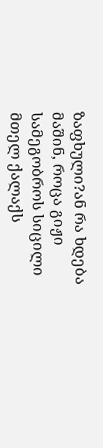ზაფხული?ან რა ხდება მაშინ, როცა გიჟი სამეგობროს სიცილი მთელ ქალაქს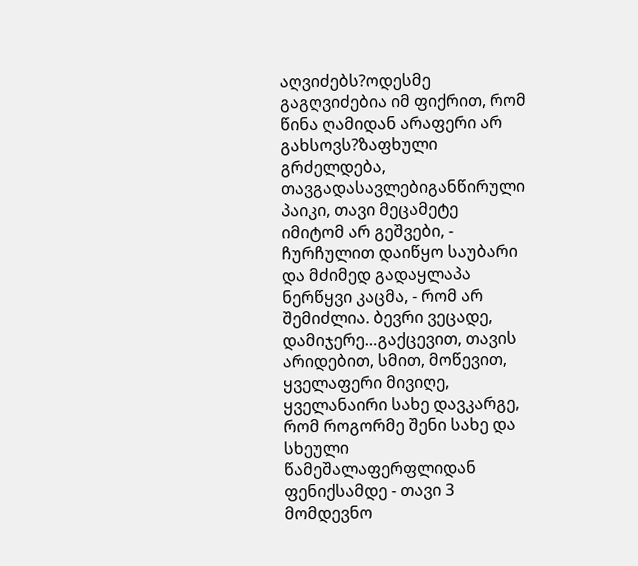აღვიძებს?ოდესმე გაგღვიძებია იმ ფიქრით, რომ წინა ღამიდან არაფერი არ გახსოვს?ზაფხული გრძელდება, თავგადასავლებიგანწირული პაიკი, თავი მეცამეტე
იმიტომ არ გეშვები, - ჩურჩულით დაიწყო საუბარი და მძიმედ გადაყლაპა ნერწყვი კაცმა, - რომ არ შემიძლია. ბევრი ვეცადე, დამიჯერე…გაქცევით, თავის არიდებით, სმით, მოწევით, ყველაფერი მივიღე, ყველანაირი სახე დავკარგე, რომ როგორმე შენი სახე და სხეული წამეშალაფერფლიდან ფენიქსამდე - თავი 3
მომდევნო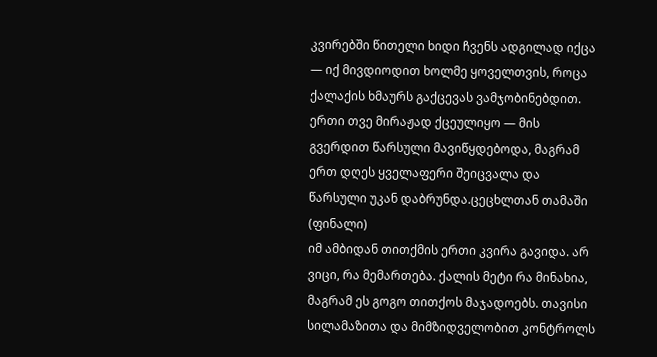კვირებში წითელი ხიდი ჩვენს ადგილად იქცა — იქ მივდიოდით ხოლმე ყოველთვის, როცა ქალაქის ხმაურს გაქცევას ვამჯობინებდით. ერთი თვე მირაჟად ქცეულიყო — მის გვერდით წარსული მავიწყდებოდა, მაგრამ ერთ დღეს ყველაფერი შეიცვალა და წარსული უკან დაბრუნდა.ცეცხლთან თამაში (ფინალი)
იმ ამბიდან თითქმის ერთი კვირა გავიდა. არ ვიცი, რა მემართება. ქალის მეტი რა მინახია, მაგრამ ეს გოგო თითქოს მაჯადოებს. თავისი სილამაზითა და მიმზიდველობით კონტროლს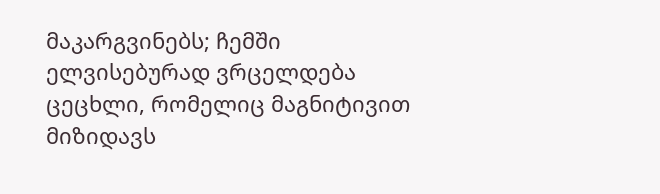მაკარგვინებს; ჩემში ელვისებურად ვრცელდება ცეცხლი, რომელიც მაგნიტივით მიზიდავს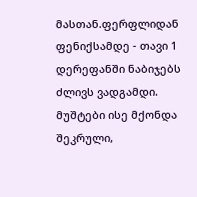მასთან.ფერფლიდან ფენიქსამდე - თავი 1
დერეფანში ნაბიჯებს ძლივს ვადგამდი. მუშტები ისე მქონდა შეკრული,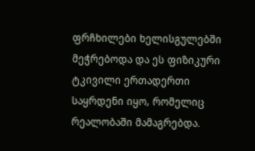ფრჩხილები ხელისგულებში მეჭრებოდა და ეს ფიზიკური ტკივილი ერთადერთი საყრდენი იყო, რომელიც რეალობაში მამაგრებდა.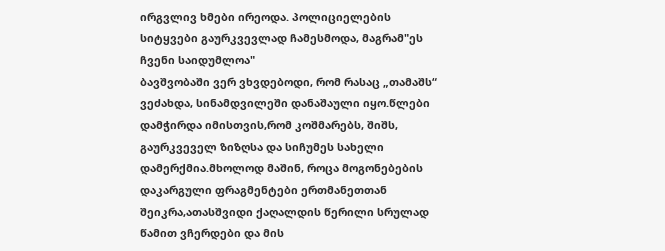ირგვლივ ხმები ირეოდა. პოლიციელების სიტყვები გაურკვევლად ჩამესმოდა, მაგრამ"ეს ჩვენი საიდუმლოა"
ბავშვობაში ვერ ვხვდებოდი, რომ რასაც „თამაშს“ ვეძახდა, სინამდვილეში დანაშაული იყო.წლები დამჭირდა იმისთვის,რომ კოშმარებს, შიშს, გაურკვეველ ზიზღსა და სიჩუმეს სახელი დამერქმია.მხოლოდ მაშინ, როცა მოგონებების დაკარგული ფრაგმენტები ერთმანეთთან შეიკრა,ათასშვიდი ქაღალდის წერილი სრულად
წამით ვჩერდები და მის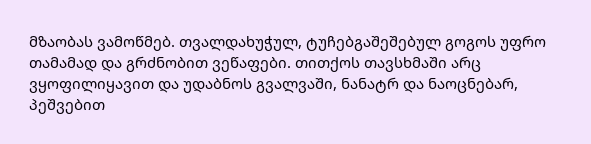მზაობას ვამოწმებ. თვალდახუჭულ, ტუჩებგაშეშებულ გოგოს უფრო თამამად და გრძნობით ვეწაფები. თითქოს თავსხმაში არც ვყოფილიყავით და უდაბნოს გვალვაში, ნანატრ და ნაოცნებარ, პეშვებით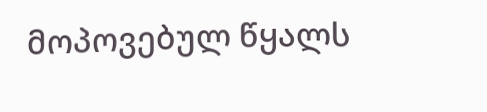მოპოვებულ წყალს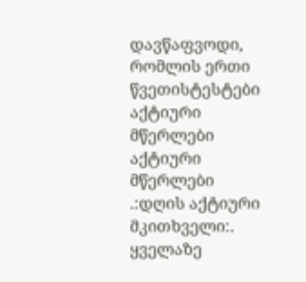დავწაფვოდი, რომლის ერთი წვეთისტესტები
აქტიური მწერლები
აქტიური მწერლები
.:დღის აქტიური მკითხველი:.
ყველაზე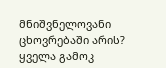მნიშვნელოვანი ცხოვრებაში არის?
ყველა გამოკ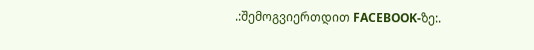.:შემოგვიერთდით FACEBOOK-ზე:.